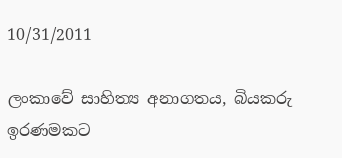10/31/2011

ලංකාවේ සාහිත්‍ය අනාගතය, බියකරු ඉරණමකට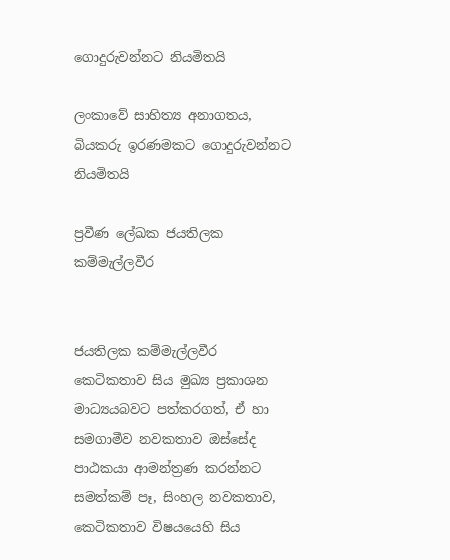ගොදුරුවන්නට නියමිතයි

ලංකාවේ සාහිත්‍ය අනාගතය,
බියකරු ඉරණමකට ගොදුරුවන්නට නියමිතයි

ප්‍රවීණ ලේඛක ජයතිලක කම්මැල්ලවීර


ජයතිලක කම්මැල්ලවීර කෙටිකතාව සිය මුඛ්‍ය ප්‍රකාශන මාධ්‍යයබවට පත්කරගත්, ඒ හා සමගාමීව නවකතාව ඔස්‌සේද පාඨකයා ආමන්ත්‍රණ කරන්නට සමත්කම් පෑ, සිංහල නවකතාව, කෙටිකතාව විෂයයෙහි සිය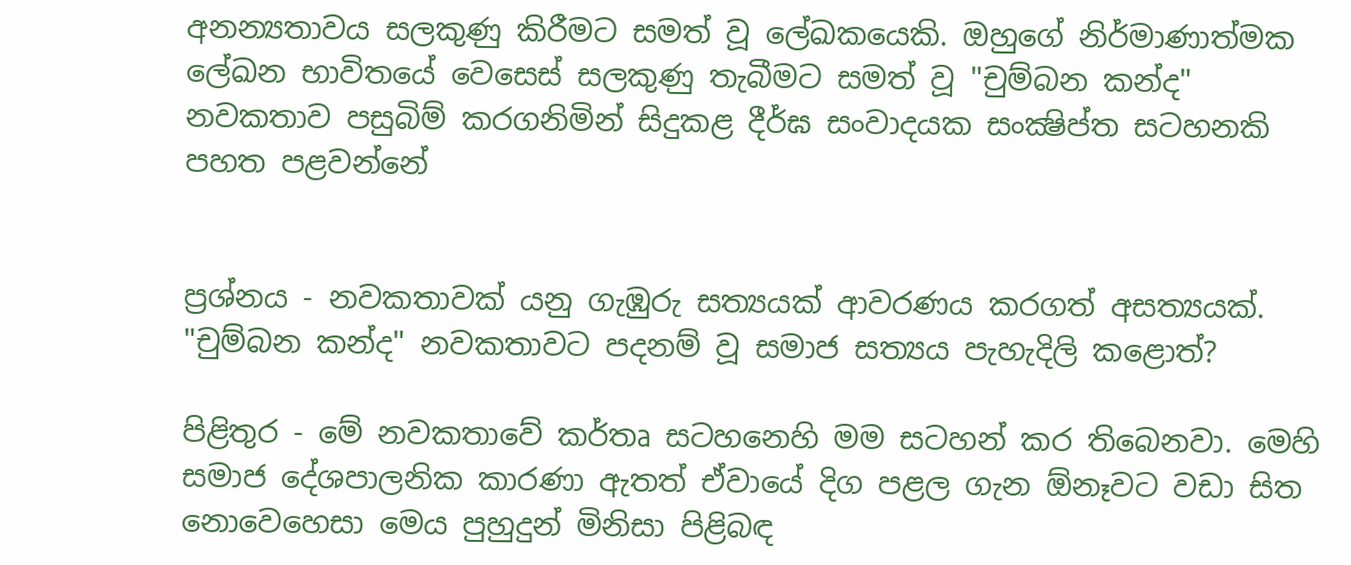අනන්‍යතාවය සලකුණු කිරීමට සමත් වූ ලේඛකයෙකි. ඔහුගේ නිර්මාණාත්මක ලේඛන භාවිතයේ වෙසෙස්‌ සලකුණු තැබීමට සමත් වූ "චුම්බන කන්ද" නවකතාව පසුබිම් කරගනිමින් සිදුකළ දීර්ඝ සංවාදයක සංක්‍ෂිප්ත සටහනකි පහත පළවන්නේ


ප්‍රශ්නය - නවකතාවක්‌ යනු ගැඹුරු සත්‍යයක්‌ ආවරණය කරගත් අසත්‍යයක්‌. "චුම්බන කන්ද" නවකතාවට පදනම් වූ සමාජ සත්‍යය පැහැදිලි කළොත්?

පිළිතුර - මේ නවකතාවේ කර්තෘ සටහනෙහි මම සටහන් කර තිබෙනවා. මෙහි සමාජ දේශපාලනික කාරණා ඇතත් ඒවායේ දිග පළල ගැන ඕනෑවට වඩා සිත නොවෙහෙසා මෙය පුහුදුන් මිනිසා පිළිබඳ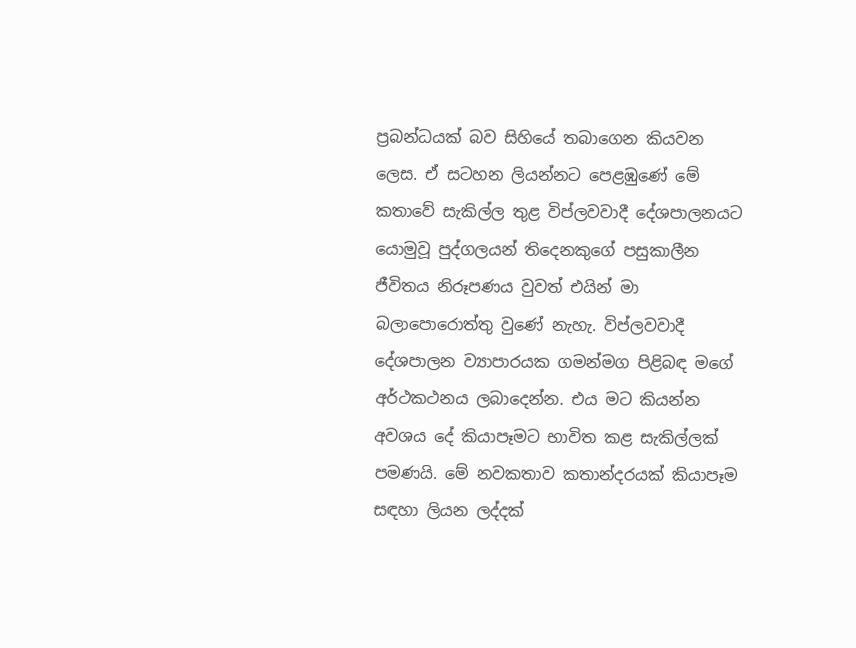ප්‍රබන්ධයක්‌ බව සිහියේ තබාගෙන කියවන ලෙස. ඒ සටහන ලියන්නට පෙළඹුණේ මේ කතාවේ සැකිල්ල තුළ විප්ලවවාදී දේශපාලනයට යොමුවූ පුද්ගලයන් තිදෙනකුගේ පසුකාලීන ජීවිතය නිරූපණය වුවත් එයින් මා බලාපොරොත්තු වුණේ නැහැ. විප්ලවවාදී දේශපාලන ව්‍යාපාරයක ගමන්මග පිළිබඳ මගේ අර්ථකථනය ලබාදෙන්න. එය මට කියන්න අවශය දේ කියාපෑමට භාවිත කළ සැකිල්ලක්‌ පමණයි. මේ නවකතාව කතාන්දරයක්‌ කියාපෑම සඳහා ලියන ලද්දක්‌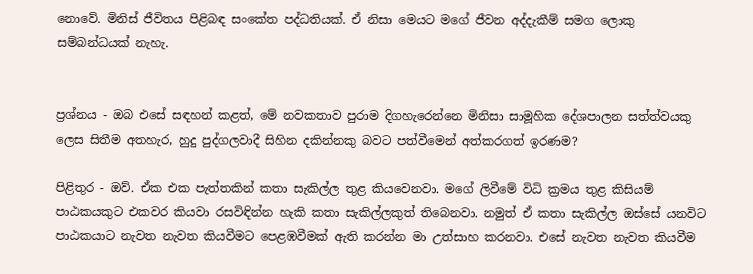නොවේ. මිනිස්‌ ජීවිතය පිළිබඳ සංකේත පද්ධතියක්‌. ඒ නිසා මෙයට මගේ ජීවන අද්දැකීම් සමග ලොකු සම්බන්ධයක්‌ නැහැ.


ප්‍රශ්නය - ඔබ එසේ සඳහන් කළත්, මේ නවකතාව පුරාම දිගහැරෙන්නෙ මිනිසා සාමූහික දේශපාලන සත්ත්වයකු ලෙස සිතීම අතහැර, හුදු පුද්ගලවාදී සිහින දකින්නකු බවට පත්වීමෙන් අත්කරගත් ඉරණම?

පිළිතුර - ඔව්. ඒක එක පැත්තකින් කතා සැකිල්ල තුළ කියවෙනවා. මගේ ලිවීමේ විධි ක්‍රමය තුළ කිසියම් පාඨකයකුට එකවර කියවා රසවිඳින්න හැකි කතා සැකිල්ලකුත් තිබෙනවා. නමුත් ඒ කතා සැකිල්ල ඔස්‌සේ යනවිට පාඨකයාට නැවත නැවත කියවීමට පෙළඹවීමක්‌ ඇති කරන්න මා උත්සාහ කරනවා. එසේ නැවත නැවත කියවීම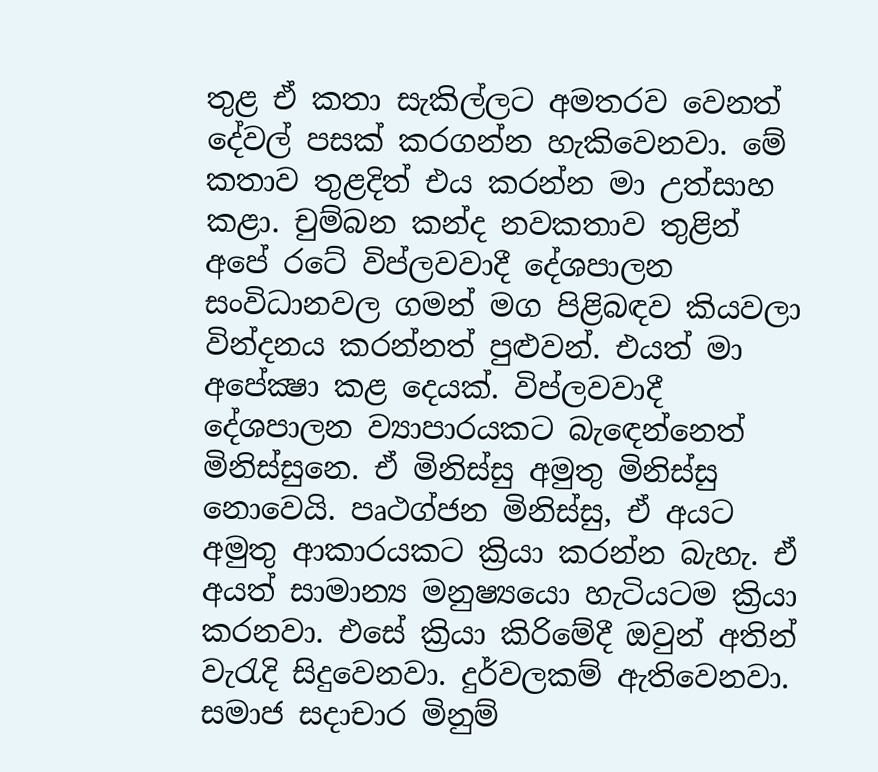තුළ ඒ කතා සැකිල්ලට අමතරව වෙනත් දේවල් පසක්‌ කරගන්න හැකිවෙනවා. මේ කතාව තුළදිත් එය කරන්න මා උත්සාහ කළා. චුම්බන කන්ද නවකතාව තුළින් අපේ රටේ විප්ලවවාදී දේශපාලන සංවිධානවල ගමන් මග පිළිබඳව කියවලා වින්දනය කරන්නත් පුළුවන්. එයත් මා අපේක්‍ෂා කළ දෙයක්‌. විප්ලවවාදී දේශපාලන ව්‍යාපාරයකට බැඳෙන්නෙත් මිනිස්‌සුනෙ. ඒ මිනිස්‌සු අමුතු මිනිස්‌සු නොවෙයි. පෘථග්ජන මිනිස්‌සු, ඒ අයට අමුතු ආකාරයකට ක්‍රියා කරන්න බැහැ. ඒ අයත් සාමාන්‍ය මනුෂ්‍යයො හැටියටම ක්‍රියා කරනවා. එසේ ක්‍රියා කිරිමේදී ඔවුන් අතින් වැරැදි සිදුවෙනවා. දුර්වලකම් ඇතිවෙනවා. සමාජ සදාචාර මිනුම්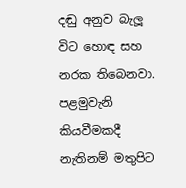දඬු අනුව බැලූ විට හොඳ සහ නරක තිබෙනවා. පළමුවැනි කියවීමකදී නැතිනම් මතුපිට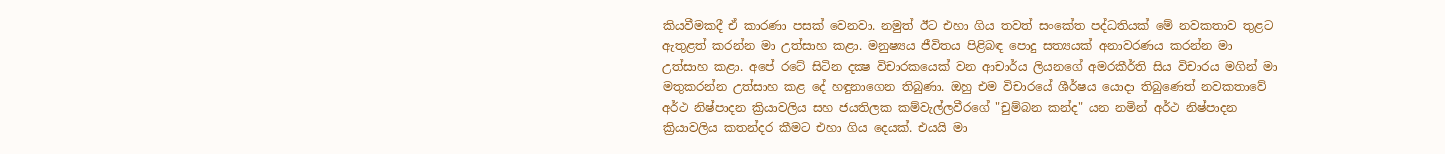කියවීමකදී ඒ කාරණා පසක්‌ වෙනවා. නමුත් ඊට එහා ගිය තවත් සංකේත පද්ධතියක්‌ මේ නවකතාව තුළට ඇතුළත් කරන්න මා උත්සාහ කළා. මනුෂ්‍යය ජීවිතය පිළිබඳ පොදු සත්‍යයක්‌ අනාවරණය කරන්න මා උත්සාහ කළා. අපේ රටේ සිටින දක්‍ෂ විචාරකයෙක්‌ වන ආචාර්ය ලියනගේ අමරකීර්ති සිය විචාරය මගින් මා මතුකරන්න උත්සාහ කළ දේ හඳුනාගෙන තිබුණා. ඔහු එම විචාරයේ ශීර්ෂය යොදා තිබුණෙත් නවකතාවේ අර්ථ නිෂ්පාදන ක්‍රියාවලිය සහ ජයතිලක කම්වැල්ලවීරගේ "චුම්බන කන්ද" යන නමින් අර්ථ නිෂ්පාදන ක්‍රියාවලිය කතන්දර කීමට එහා ගිය දෙයක්‌. එයයි මා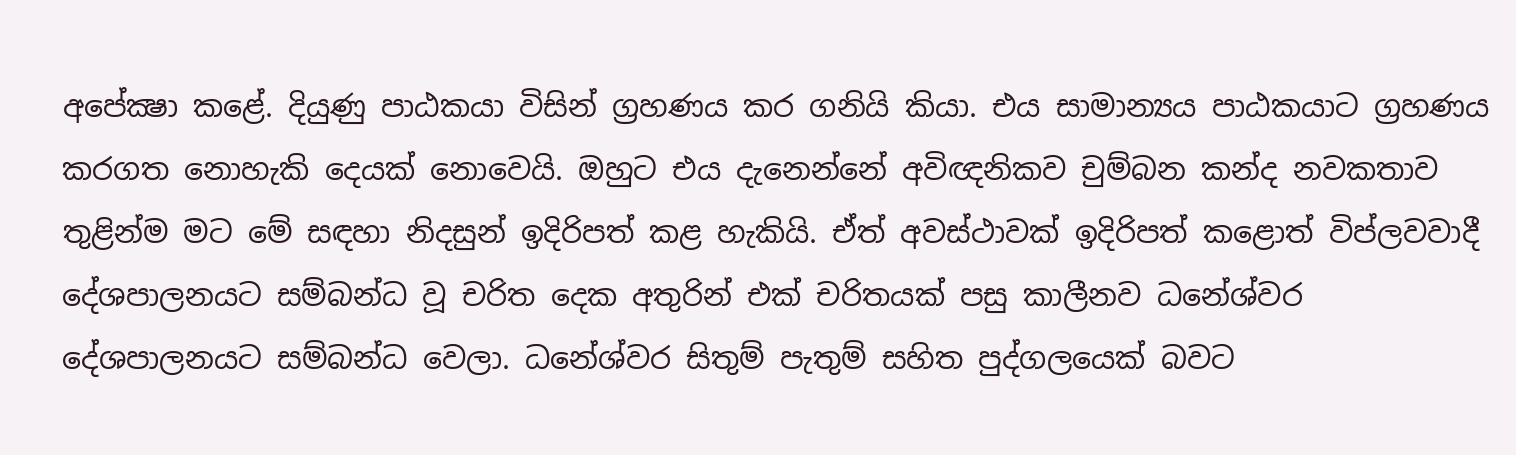අපේක්‍ෂා කළේ. දියුණු පාඨකයා විසින් ග්‍රහණය කර ගනියි කියා. එය සාමාන්‍යය පාඨකයාට ග්‍රහණය කරගත නොහැකි දෙයක්‌ නොවෙයි. ඔහුට එය දැනෙන්නේ අවිඥනිකව චුම්බන කන්ද නවකතාව තුළින්ම මට මේ සඳහා නිදසුන් ඉදිරිපත් කළ හැකියි. ඒත් අවස්‌ථාවක්‌ ඉදිරිපත් කළොත් විප්ලවවාදී දේශපාලනයට සම්බන්ධ වූ චරිත දෙක අතුරින් එක්‌ චරිතයක්‌ පසු කාලීනව ධනේශ්වර දේශපාලනයට සම්බන්ධ වෙලා. ධනේශ්වර සිතුම් පැතුම් සහිත පුද්ගලයෙක්‌ බවට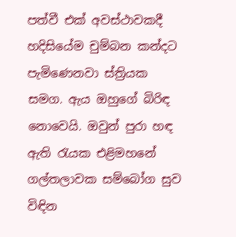පත්වී එක්‌ අවස්‌ථාවකදී හදිසියේම චුම්බන කන්දට පැමිණෙනවා ස්‌ත්‍රියක සමග. ඇය ඔහුගේ බිරිඳ නොවෙයි. ඔවුන් පුරා හඳ ඇති රැයක එළිමහනේ ගල්තලාවක සම්බෝග සුව විඳින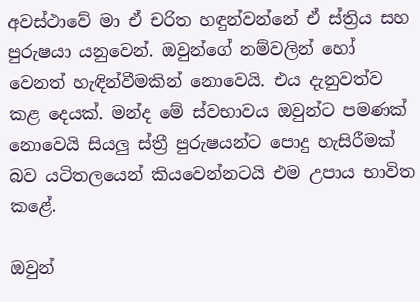අවස්‌ථාවේ මා ඒ චරිත හඳුන්වන්නේ ඒ ස්‌ත්‍රිය සහ පුරුෂයා යනුවෙන්. ඔවුන්ගේ නම්වලින් හෝ වෙනත් හැඳින්වීමකින් නොවෙයි. එය දැනුවත්ව කළ දෙයක්‌. මන්ද මේ ස්‌වභාවය ඔවුන්ට පමණක්‌ නොවෙයි සියලු ස්‌ත්‍රී පුරුෂයන්ට පොදු හැසිරීමක්‌ බව යටිතලයෙන් කියවෙන්නටයි එම උපාය භාවිත කළේ.

ඔවුන්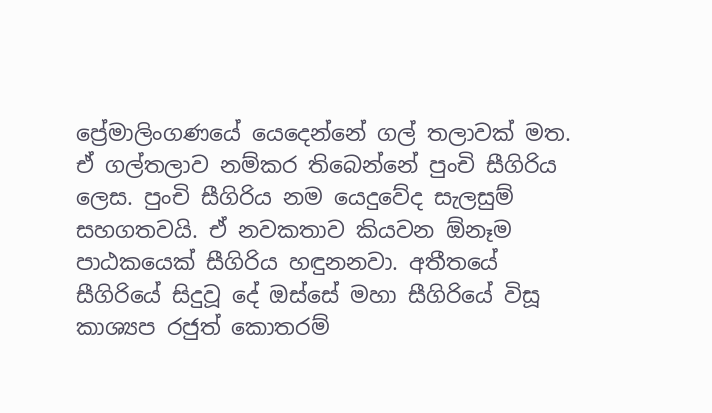ප්‍රේමාලිංගණයේ යෙදෙන්නේ ගල් තලාවක්‌ මත. ඒ ගල්තලාව නම්කර තිබෙන්නේ පුංචි සීගිරිය ලෙස. පුංචි සීගිරිය නම යෙදුවේද සැලසුම් සහගතවයි. ඒ නවකතාව කියවන ඕනෑම පාඨකයෙක්‌ සීගිරිය හඳුනනවා. අතීතයේ සීගිරියේ සිදුවූ දේ ඔස්‌සේ මහා සීගිරියේ විසූ කාශ්‍යප රජුත් කොතරම්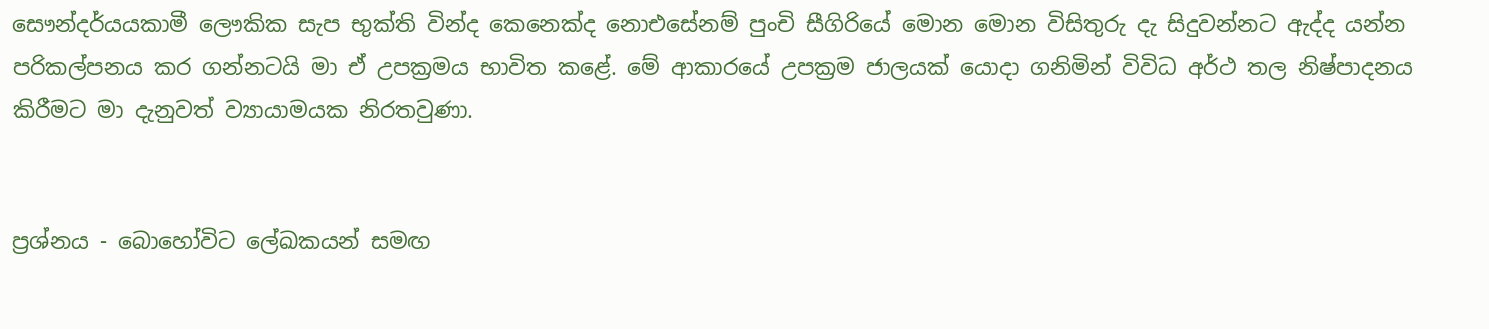සෞන්දර්යයකාමී ලෞකික සැප භුක්‌ති වින්ද කෙනෙක්‌ද නොඑසේනම් පුංචි සීගිරියේ මොන මොන විසිතුරු දැ සිදුවන්නට ඇද්ද යන්න පරිකල්පනය කර ගන්නටයි මා ඒ උපක්‍රමය භාවිත කළේ. මේ ආකාරයේ උපක්‍රම ජාලයක්‌ යොදා ගනිමින් විවිධ අර්ථ තල නිෂ්පාදනය කිරීමට මා දැනුවත් ව්‍යායාමයක නිරතවුණා.


ප්‍රශ්නය - බොහෝවිට ලේඛකයන් සමඟ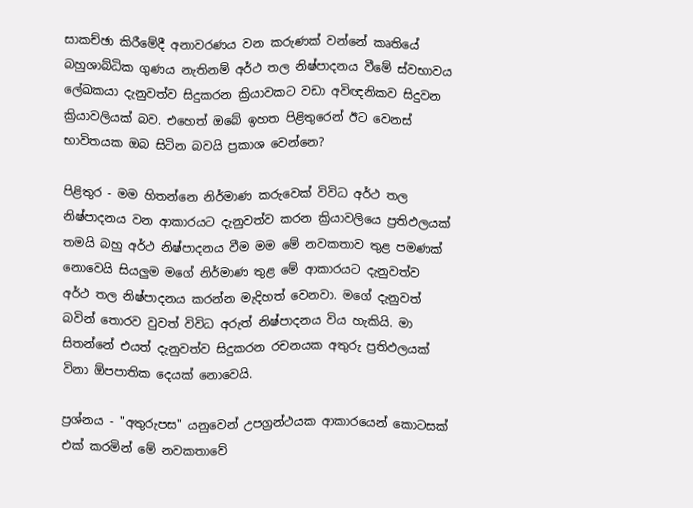සාකච්ඡා කිරීමේදී අනාවරණය වන කරුණක්‌ වන්නේ කෘතියේ බහුශාබ්ධික ගුණය නැතිනම් අර්ථ තල නිෂ්පාදනය වීමේ ස්‌වභාවය ලේඛකයා දැනුවත්ව සිදුකරන ක්‍රියාවකට වඩා අවිඥනිකව සිදුවන ක්‍රියාවලියක්‌ බව. එහෙත් ඔබේ ඉහත පිළිතුරෙන් ඊට වෙනස්‌ භාවිතයක ඔබ සිටින බවයි ප්‍රකාශ වෙන්නෙ?

පිළිතුර - මම හිතන්නෙ නිර්මාණ කරුවෙක්‌ විවිධ අර්ථ තල නිෂ්පාදනය වන ආකාරයට දැනුවත්ව කරන ක්‍රියාවලියෙ ප්‍රතිඵලයක්‌ තමයි බහු අර්ථ නිෂ්පාදනය වීම මම මේ නවකතාව තුළ පමණක්‌ නොවෙයි සියලුම මගේ නිර්මාණ තුළ මේ ආකාරයට දැනුවත්ව අර්ථ තල නිෂ්පාදනය කරන්න මැදිහත් වෙනවා. මගේ දැනුවත් බවින් තොරව වුවත් විවිධ අරුත් නිෂ්පාදනය විය හැකියි. මා සිතන්නේ එයත් දැනුවත්ව සිදුකරන රචනයක අතුරු ප්‍රතිඵලයක්‌ විනා ඕපපාතික දෙයක්‌ නොවෙයි.

ප්‍රශ්නය - "අතුරුපස" යනුවෙන් උපග්‍රන්ථයක ආකාරයෙන් කොටසක්‌ එක්‌ කරමින් මේ නවකතාවේ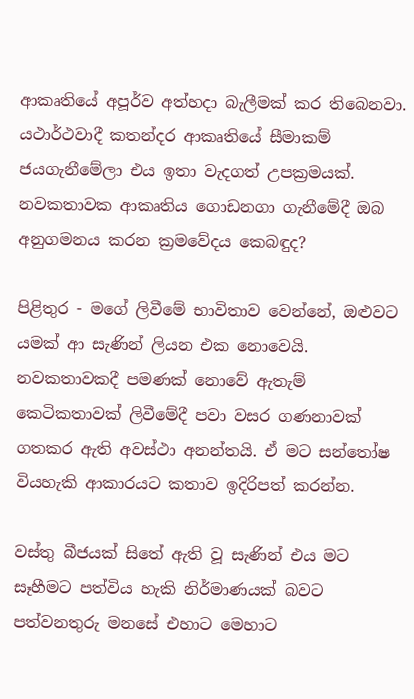ආකෘතියේ අපූර්ව අත්හදා බැලීමක්‌ කර තිබෙනවා. යථාර්ථවාදී කතන්දර ආකෘතියේ සීමාකම් ජයගැනීමේලා එය ඉතා වැදගත් උපක්‍රමයක්‌. නවකතාවක ආකෘතිය ගොඩනගා ගැනීමේදී ඔබ අනුගමනය කරන ක්‍රමවේදය කෙබඳුද?

පිළිතුර - මගේ ලිවීමේ භාවිතාව වෙන්නේ, ඔළුවට යමක්‌ ආ සැණින් ලියන එක නොවෙයි. නවකතාවකදී පමණක්‌ නොවේ ඇතැම් කෙටිකතාවක්‌ ලිවීමේදී පවා වසර ගණනාවක්‌ ගතකර ඇති අවස්‌ථා අනන්තයි. ඒ මට සන්තෝෂ වියහැකි ආකාරයට කතාව ඉදිරිපත් කරන්න.

වස්‌තු බීජයක්‌ සිතේ ඇති වූ සැණින් එය මට සෑහීමට පත්විය හැකි නිර්මාණයක්‌ බවට පත්වනතුරු මනසේ එහාට මෙහාට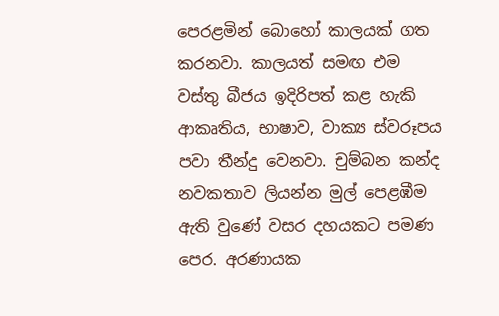පෙරළමින් බොහෝ කාලයක්‌ ගත කරනවා. කාලයත් සමඟ එම වස්‌තු බීජය ඉදිරිපත් කළ හැකි ආකෘතිය, භාෂාව, වාක්‍ය ස්‌වරූපය පවා තීන්දු වෙනවා. චුම්බන කන්ද නවකතාව ලියන්න මුල් පෙළඹීම ඇති වුණේ වසර දහයකට පමණ පෙර. අරණායක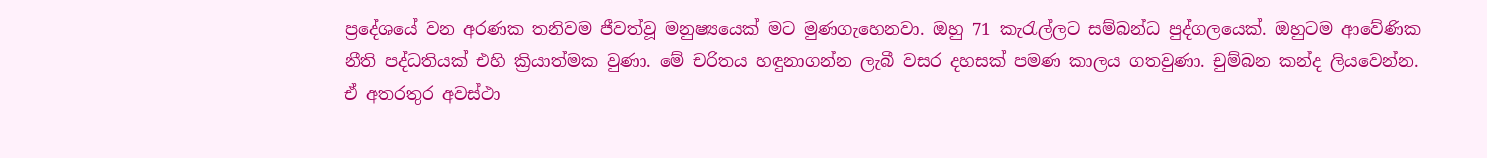ප්‍රදේශයේ වන අරණක තනිවම ජීවත්වූ මනුෂ්‍යයෙක්‌ මට මුණගැහෙනවා. ඔහු 71 කැරැල්ලට සම්බන්ධ පුද්ගලයෙක්‌. ඔහුටම ආවේණික නීති පද්ධතියක්‌ එහි ක්‍රියාත්මක වුණා. මේ චරිතය හඳුනාගන්න ලැබී වසර දහසක්‌ පමණ කාලය ගතවුණා. චුම්බන කන්ද ලියවෙන්න. ඒ අතරතුර අවස්‌ථා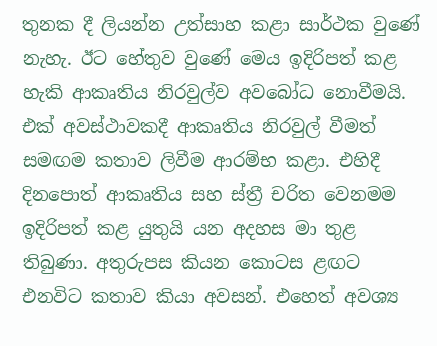තුනක දී ලියන්න උත්සාහ කළා සාර්ථක වුණේ නැහැ. ඊට හේතුව වුණේ මෙය ඉදිරිපත් කළ හැකි ආකෘතිය නිරවුල්ව අවබෝධ නොවීමයි. එක්‌ අවස්‌ථාවකදී ආකෘතිය නිරවුල් වීමත් සමඟම කතාව ලිවීම ආරම්භ කළා. එහිදී දිනපොත් ආකෘතිය සහ ස්‌ත්‍රී චරිත වෙනමම ඉදිරිපත් කළ යුතුයි යන අදහස මා තුළ තිබුණා. අතුරුපස කියන කොටස ළඟට එනවිට කතාව කියා අවසන්. එහෙත් අවශ්‍ය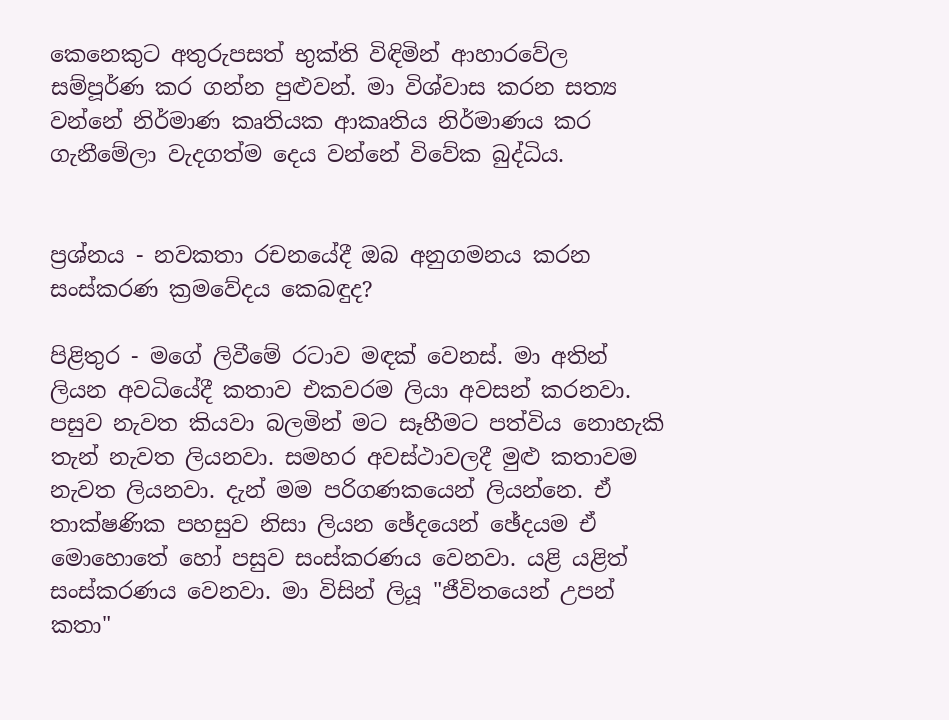කෙනෙකුට අතුරුපසත් භුක්‌ති විඳිමින් ආහාරවේල සම්පූර්ණ කර ගන්න පුළුවන්. මා විශ්වාස කරන සත්‍ය වන්නේ නිර්මාණ කෘතියක ආකෘතිය නිර්මාණය කර ගැනීමේලා වැදගත්ම දෙය වන්නේ විවේක බුද්ධිය.


ප්‍රශ්නය - නවකතා රචනයේදී ඔබ අනුගමනය කරන සංස්‌කරණ ක්‍රමවේදය කෙබඳුද?

පිළිතුර - මගේ ලිවීමේ රටාව මඳක්‌ වෙනස්‌. මා අතින් ලියන අවධියේදී කතාව එකවරම ලියා අවසන් කරනවා. පසුව නැවත කියවා බලමින් මට සෑහීමට පත්විය නොහැකි තැන් නැවත ලියනවා. සමහර අවස්‌ථාවලදී මුළු කතාවම නැවත ලියනවා. දැන් මම පරිගණකයෙන් ලියන්නෙ. ඒ තාක්‌ෂණික පහසුව නිසා ලියන ඡේදයෙන් ඡේදයම ඒ මොහොතේ හෝ පසුව සංස්‌කරණය වෙනවා. යළි යළිත් සංස්‌කරණය වෙනවා. මා විසින් ලියූ "ජීවිතයෙන් උපන් කතා"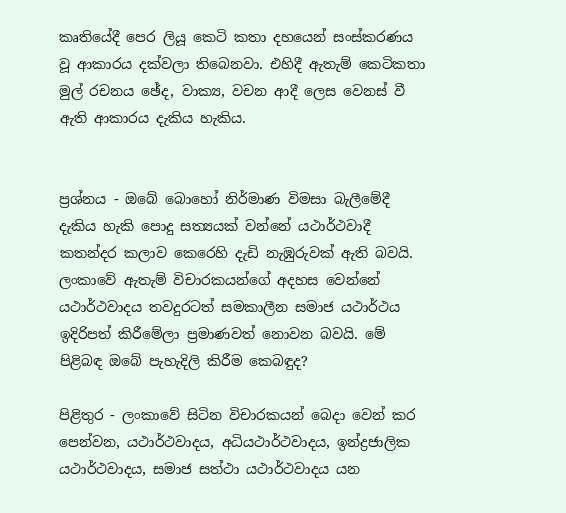කෘතියේදී පෙර ලියූ කෙටි කතා දහයෙන් සංස්‌කරණය වූ ආකාරය දක්‌වලා තිබෙනවා. එහිදී ඇතැම් කෙටිකතා මුල් රචනය ඡේද, වාක්‍ය, වචන ආදී ලෙස වෙනස්‌ වී ඇති ආකාරය දැකිය හැකිය.


ප්‍රශ්නය - ඔබේ බොහෝ නිර්මාණ විමසා බැලීමේදී දැකිය හැකි පොදු සත්‍යයක්‌ වන්නේ යථාර්ථවාදී කතන්දර කලාව කෙරෙහි දැඩි නැඹුරුවක්‌ ඇති බවයි. ලංකාවේ ඇතැම් විචාරකයන්ගේ අදහස වෙන්නේ යථාර්ථවාදය තවදුරටත් සමකාලීන සමාජ යථාර්ථය ඉදිරිපත් කිරීමේලා ප්‍රමාණවත් නොවන බවයි. මේ පිළිබඳ ඔබේ පැහැදිලි කිරීම කෙබඳුද?

පිළිතුර - ලංකාවේ සිටින විචාරකයන් බෙදා වෙන් කර පෙන්වන, යථාර්ථවාදය, අධියථාර්ථවාදය, ඉන්ද්‍රජාලික යථාර්ථවාදය, සමාජ සත්ථා යථාර්ථවාදය යන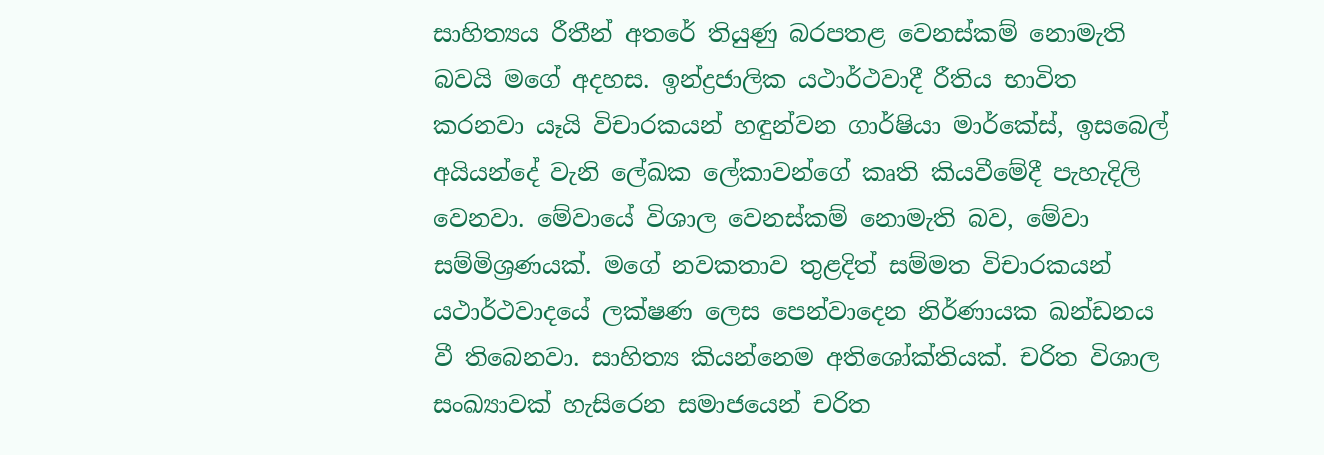සාහිත්‍යය රීතීන් අතරේ තියුණු බරපතළ වෙනස්‌කම් නොමැති බවයි මගේ අදහස. ඉන්ද්‍රජාලික යථාර්ථවාදී රීතිය භාවිත කරනවා යෑයි විචාරකයන් හඳුන්වන ගාර්ෂියා මාර්කේස්‌, ඉසබෙල් අයියන්දේ වැනි ලේඛක ලේකාවන්ගේ කෘති කියවීමේදී පැහැදිලි වෙනවා. මේවායේ විශාල වෙනස්‌කම් නොමැති බව, මේවා සම්මිශ්‍රණයක්‌. මගේ නවකතාව තුළදිත් සම්මත විචාරකයන් යථාර්ථවාදයේ ලක්‌ෂණ ලෙස පෙන්වාදෙන නිර්ණායක ඛන්ඩනය වී තිබෙනවා. සාහිත්‍ය කියන්නෙම අතිශෝක්‌තියක්‌. චරිත විශාල සංඛ්‍යාවක්‌ හැසිරෙන සමාජයෙන් චරිත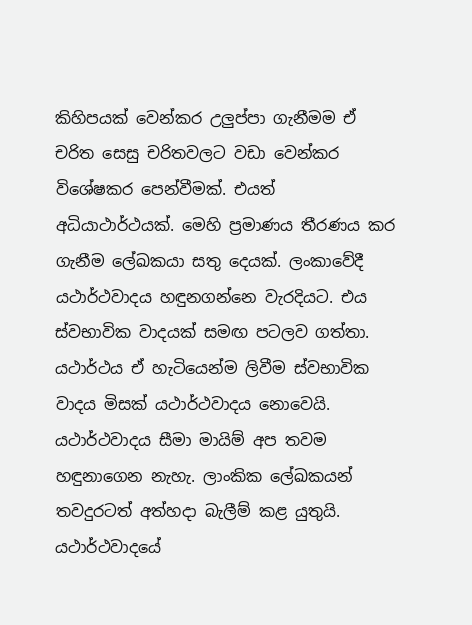කිහිපයක්‌ වෙන්කර උලුප්පා ගැනීමම ඒ චරිත සෙසු චරිතවලට වඩා වෙන්කර විශේෂකර පෙන්වීමක්‌. එයත් අධියාථාර්ථයක්‌. මෙහි ප්‍රමාණය තීරණය කර ගැනීම ලේඛකයා සතු දෙයක්‌. ලංකාවේදී යථාර්ථවාදය හඳුනගන්නෙ වැරදියට. එය ස්‌වභාවික වාදයක්‌ සමඟ පටලව ගත්තා. යථාර්ථය ඒ හැටියෙන්ම ලිවීම ස්‌වභාවික වාදය මිසක්‌ යථාර්ථවාදය නොවෙයි. යථාර්ථවාදය සීමා මායිම් අප තවම හඳුනාගෙන නැහැ. ලාංකික ලේඛකයන් තවදුරටත් අත්හදා බැලීම් කළ යුතුයි. යථාර්ථවාදයේ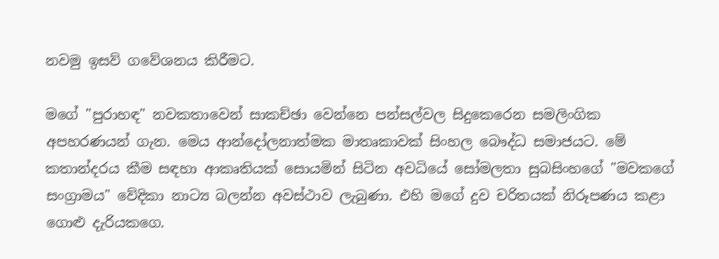නවමු ඉසව් ගවේශනය කිරීමට.

මගේ "පුරාහඳ" නවකතාවෙන් සාකච්ඡා වෙන්නෙ පන්සල්වල සිදුකෙරෙන සමලිංගික අපහරණයන් ගැන. මෙය ආන්දෝලනාත්මක මාතෘකාවක්‌ සිංහල බෞද්ධ සමාජයට. මේ කතාන්දරය කීම සඳහා ආකෘතියක්‌ සොයමින් සිටින අවධියේ සෝමලතා සුබසිංහගේ "මවකගේ සංග්‍රාමය" වේදිකා නාට්‍ය බලන්න අවස්‌ථාව ලැබුණා. එහි මගේ දුව චරිතයක්‌ නිරූපණය කළා ගොළු දැරියකගෙ.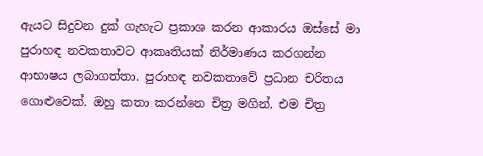ඇයට සිදුවන දුක්‌ ගැහැට ප්‍රකාශ කරන ආකාරය ඔස්‌සේ මා පුරාහඳ නවකතාවට ආකෘතියක්‌ නිර්මාණය කරගන්න ආභාෂය ලබාගත්තා. පුරාහඳ නවකතාවේ ප්‍රධාන චරිතය ගොළුවෙක්‌. ඔහු කතා කරන්නෙ චිත්‍ර මගින්. එම චිත්‍ර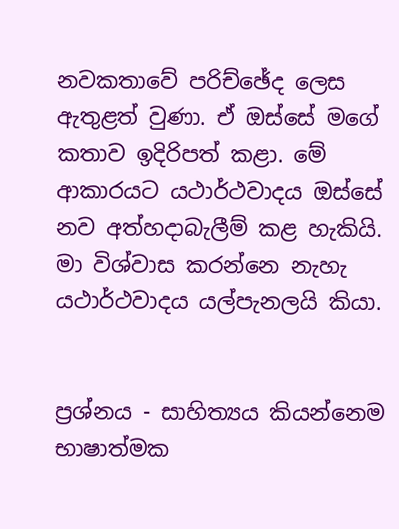නවකතාවේ පරිච්ඡේද ලෙස ඇතුළත් වුණා. ඒ ඔස්‌සේ මගේ කතාව ඉදිරිපත් කළා. මේ ආකාරයට යථාර්ථවාදය ඔස්‌සේ නව අත්හදාබැලීම් කළ හැකියි. මා විශ්වාස කරන්නෙ නැහැ යථාර්ථවාදය යල්පැනලයි කියා.


ප්‍රශ්නය - සාහිත්‍යය කියන්නෙම භාෂාත්මක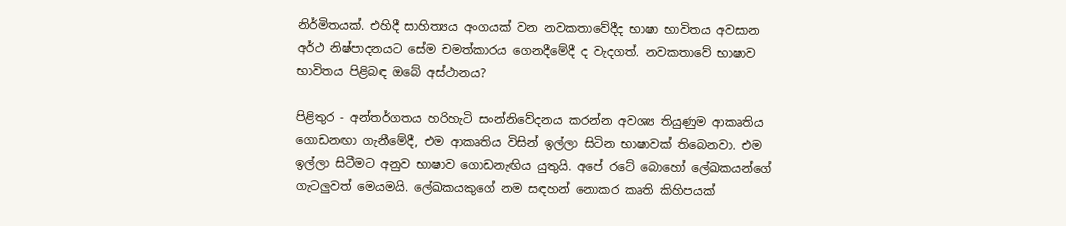නිර්මිතයක්‌. එහිදී සාහිත්‍යය අංගයක්‌ වන නවකතාවේදීද භාෂා භාවිතය අවසාන අර්ථ නිෂ්පාදනයට සේම චමත්කාරය ගෙනදීමේදී ද වැදගත්. නවකතාවේ භාෂාව භාවිතය පිළිබඳ ඔබේ අස්‌ථානය?

පිළිතුර - අන්තර්ගතය හරිහැටි සංන්නිවේදනය කරන්න අවශ්‍ය තියුණුම ආකෘතිය ගොඩනඟා ගැනීමේදී, එම ආකෘතිය විසින් ඉල්ලා සිටින භාෂාවක්‌ තිබෙනවා. එම ඉල්ලා සිටීමට අනුව භාෂාව ගොඩනැඟිය යුතුයි. අපේ රටේ බොහෝ ලේඛකයන්ගේ ගැටලුවත් මෙයමයි. ලේඛකයකුගේ නම සඳහන් නොකර කෘති කිහිපයක්‌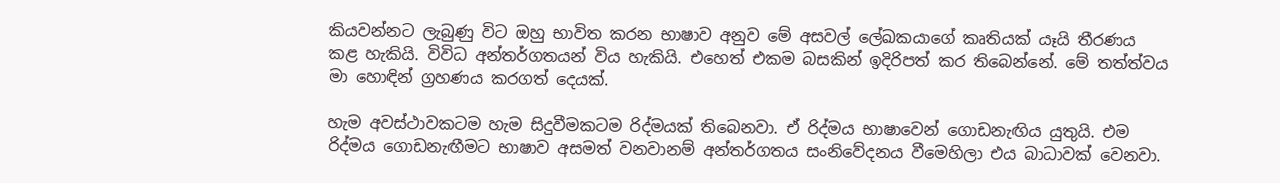කියවන්නට ලැබුණු විට ඔහු භාවිත කරන භාෂාව අනුව මේ අසවල් ලේඛකයාගේ කෘතියක්‌ යෑයි තීරණය කළ හැකියි. විවිධ අන්තර්ගතයන් විය හැකියි. එහෙත් එකම බසකින් ඉදිරිපත් කර තිබෙන්නේ. මේ තත්ත්වය මා හොඳින් ග්‍රහණය කරගත් දෙයක්‌.

හැම අවස්‌ථාවකටම හැම සිදුවීමකටම රිද්මයක්‌ තිබෙනවා. ඒ රිද්මය භාෂාවෙන් ගොඩනැඟිය යුතුයි. එම රිද්මය ගොඩනැඟීමට භාෂාව අසමත් වනවානම් අන්තර්ගතය සංනිවේදනය වීමෙහිලා එය බාධාවක්‌ වෙනවා.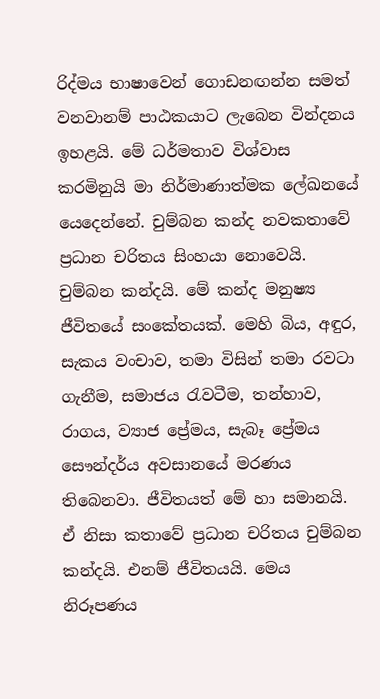රිද්මය භාෂාවෙන් ගොඩනඟන්න සමත් වනවානම් පාඨකයාට ලැබෙන වින්දනය ඉහළයි. මේ ධර්මතාව විශ්වාස කරමිනුයි මා නිර්මාණාත්මක ලේඛනයේ යෙදෙන්නේ. චුම්බන කන්ද නවකතාවේ ප්‍රධාන චරිතය සිංහයා නොවෙයි. චුම්බන කන්දයි. මේ කන්ද මනුෂ්‍ය ජීවිතයේ සංකේතයක්‌. මෙහි බිය, අඳුර, සැකය වංචාව, තමා විසින් තමා රවටා ගැනීම, සමාජය රැවටීම, තන්හාව, රාගය, ව්‍යාජ ප්‍රේමය, සැබෑ ප්‍රේමය සෞන්දර්ය අවසානයේ මරණය තිබෙනවා. ජීවිතයත් මේ හා සමානයි. ඒ නිසා කතාවේ ප්‍රධාන චරිතය චුම්බන කන්දයි. එනම් ජීවිතයයි. මෙය නිරූපණය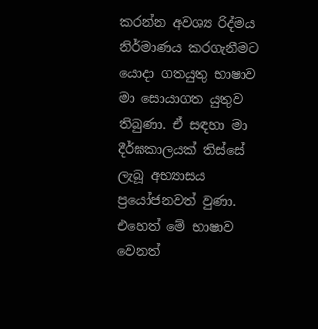කරන්න අවශ්‍ය රිද්මය නිර්මාණය කරගැනීමට යොදා ගතයුතු භාෂාව මා සොයාගත යුතුව තිබුණා. ඒ සඳහා මා දීර්ඝකාලයක්‌ තිස්‌සේ ලැබූ අභ්‍යාසය ප්‍රයෝජනවත් වුණා. එහෙත් මේ භාෂාව වෙනත්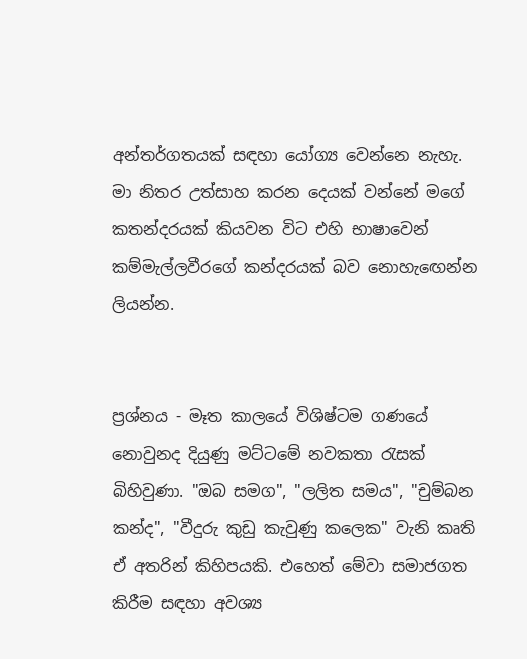අන්තර්ගතයක්‌ සඳහා යෝග්‍ය වෙන්නෙ නැහැ. මා නිතර උත්සාහ කරන දෙයක්‌ වන්නේ මගේ කතන්දරයක්‌ කියවන විට එහි භාෂාවෙන් කම්මැල්ලවීරගේ කන්දරයක්‌ බව නොහැඟෙන්න ලියන්න.


ප්‍රශ්නය - මෑත කාලයේ විශිෂ්ටම ගණයේ නොවුනද දියුණු මට්‌ටමේ නවකතා රැසක්‌ බිහිවුණා. "ඔබ සමග", "ලලිත සමය", "චුම්බන කන්ද", "වීදුරු කුඩු කැවුණු කලෙක" වැනි කෘති ඒ අතරින් කිහිපයකි. එහෙත් මේවා සමාජගත කිරීම සඳහා අවශ්‍ය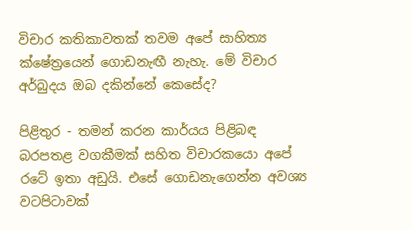විචාර කතිකාවතක්‌ තවම අපේ සාහිත්‍ය ක්‌ෂේත්‍රයෙන් ගොඩනැඟී නැහැ. මේ විචාර අර්බුදය ඔබ දකින්නේ කෙසේද?

පිළිතුර - තමන් කරන කාර්යය පිළිබඳ බරපතළ වගකීමක්‌ සහිත විචාරකයො අපේ රටේ ඉතා අඩුයි. එසේ ගොඩනැගෙන්න අවශ්‍ය වටපිටාවක්‌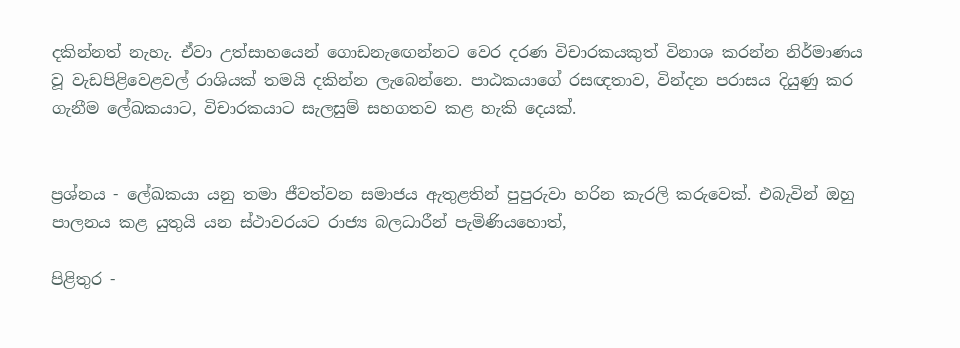දකින්නත් නැහැ. ඒවා උත්සාහයෙන් ගොඩනැඟෙන්නට වෙර දරණ විචාරකයකුත් විනාශ කරන්න නිර්මාණය වූ වැඩපිළිවෙළවල් රාශියක්‌ තමයි දකින්න ලැබෙන්නෙ. පාඨකයාගේ රසඥතාව, වින්දන පරාසය දියුණු කර ගැනීම ලේඛකයාට, විචාරකයාට සැලසුම් සහගතව කළ හැකි දෙයක්‌.


ප්‍රශ්නය - ලේඛකයා යනු තමා ජීවත්වන සමාජය ඇතුළතින් පුපුරුවා හරින කැරලි කරුවෙක්‌. එබැවින් ඔහු පාලනය කළ යුතුයි යන ස්‌ථාවරයට රාජ්‍ය බලධාරීන් පැමිණියහොත්,

පිළිතුර -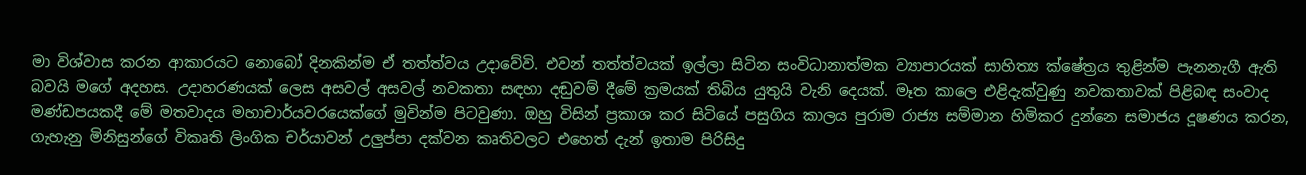මා විශ්වාස කරන ආකාරයට නොබෝ දිනකින්ම ඒ තත්ත්වය උදාවේවි. එවන් තත්ත්වයක්‌ ඉල්ලා සිටින සංවිධානාත්මක ව්‍යාපාරයක්‌ සාහිත්‍ය ක්‌ෂේත්‍රය තුළින්ම පැනනැගී ඇති බවයි මගේ අදහස. උදාහරණයක්‌ ලෙස අසවල් අසවල් නවකතා සඳහා දඬුවම් දීමේ ක්‍රමයක්‌ තිබිය යුතුයි වැනි දෙයක්‌. මෑත කාලෙ එළිදැක්‌වුණු නවකතාවක්‌ පිළිබඳ සංවාද මණ්‌ඩපයකදී මේ මතවාදය මහාචාර්යවරයෙක්‌ගේ මුවින්ම පිටවුණා. ඔහු විසින් ප්‍රකාශ කර සිටියේ පසුගිය කාලය පුරාම රාජ්‍ය සම්මාන හිමිකර දුන්නෙ සමාජය දූෂණය කරන, ගැහැනු මිනිසුන්ගේ විකෘති ලිංගික චර්යාවන් උලුප්පා දක්‌වන කෘතිවලට එහෙත් දැන් ඉතාම පිරිසිදු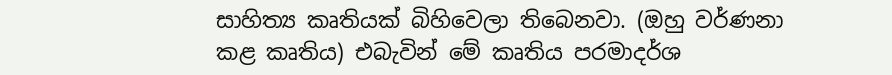සාහිත්‍ය කෘතියක්‌ බිහිවෙලා තිබෙනවා. (ඔහු වර්ණනා කළ කෘතිය) එබැවින් මේ කෘතිය පරමාදර්ශ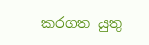කරගත යුතු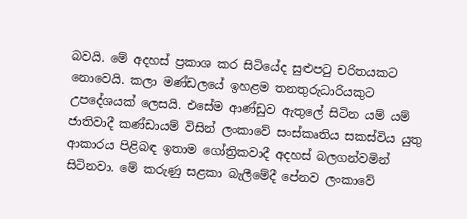බවයි. මේ අදහස්‌ ප්‍රකාශ කර සිටියේද සුළුපටු චරිතයකට නොවෙයි. කලා මණ්‌ඩලයේ ඉහළම තනතුරුධාරියකුට උපදේශයක්‌ ලෙසයි. එසේම ආණ්‌ඩුව ඇතුලේ සිටින යම් යම් ජාතිවාදී කණ්‌ඩායම් විසින් ලංකාවේ සංස්‌කෘතිය සකස්‌විය යුතු ආකාරය පිළිබඳ ඉතාම ගෝත්‍රිකවාදී අදහස්‌ බලගන්වමින් සිටිනවා. මේ කරුණු සළකා බැලීමේදී පේනව ලංකාවේ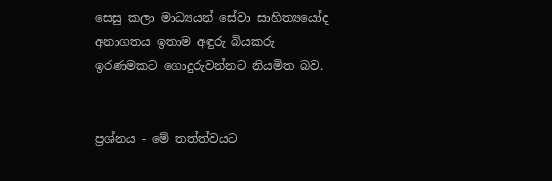සෙසු කලා මාධ්‍යයන් සේවා සාහිත්‍යයෝද අනාගතය ඉතාම අඳුරු බියකරු ඉරණමකට ගොදුරුවන්නට නියමිත බව.


ප්‍රශ්නය - මේ තත්ත්වයට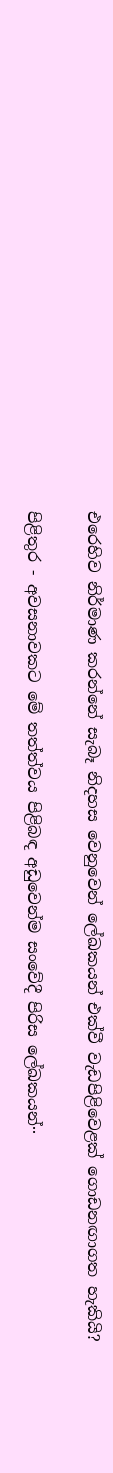එරෙහිව නිර්මාණ කරන්නේ සැබෑ නිදහස වෙනුවෙන් ලේඛකයන් එක්‌වී වැඩපිළිවෙළක්‌ ගොඩනඟාගත හැකියි?

පිළිතුර - අවසනාවකට මේ තත්ත්වය පිළිබඳ අඩුවෙන්ම සංවේදී පිරිස ලේඛකයන්··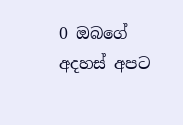0 ඔබගේ අදහස් අපට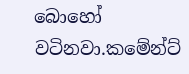බොහෝ වටිනවා.කමේන්ට්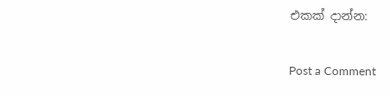එකක් දාන්න:

Post a Comment